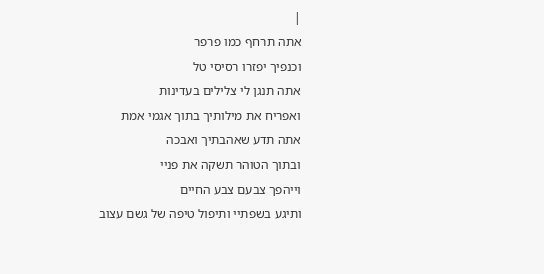|
אתה תרחף כמו פרפר
וכנפיך יפזרו רסיסי טל
אתה תנגן לי צלילים בעדינות
ואפריח את מילותיך בתוך אגמי אמת
אתה תדע שאהבתיך ואבכה
ובתוך הטוהר תשקה את פניי
וייהפך צבעם צבע החיים
ותיגע בשפתיי ותיפול טיפה של גשם עצוב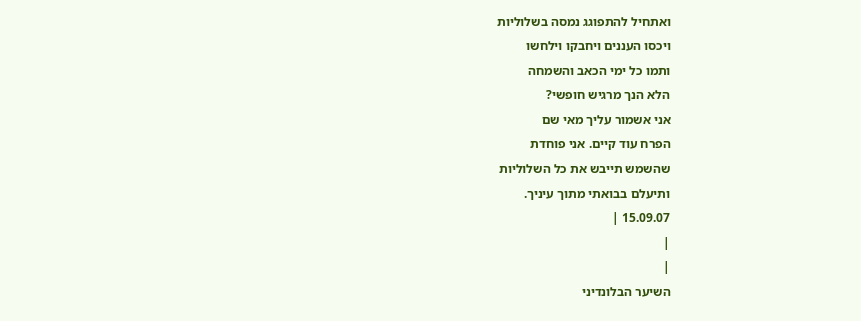ואתחיל להתפוגג נמסה בשלוליות
ויכסו העננים ויחבקו וילחשו
ותמו כל ימי הכאב והשמחה
הלא הנך מרגיש חופשי?
אני אשמור עליך מאי שם
הפרח עוד קיים. אני פוחדת
שהשמש תייבש את כל השלוליות
ותיעלם בבואתי מתוך עיניך.
15.09.07 |
|
|
השיער הבלונדיני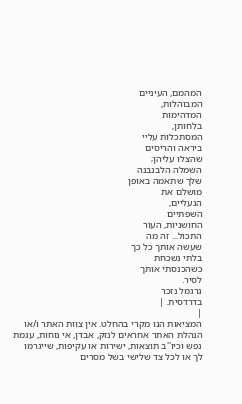המהמם, העיניים
המבוהלות,
המדהימות
בלחותן,
המסתכלות עליי
ביראה והריסים
שהצלו עליהן;
השמלה הלבנבנה
שלך שתאמה באופן
מושלם את
הנעליים,
השפתיים
החושניות, העור
התכול... זה מה
שעשה אותך כל כך
בלתי נשכחת
כשהכנסתי אותך
לסיר.
גרגמל נזכר
בדרדסית. |
|
המציאות הנו מקרי בהחלט. אין צוות האתר ו/או
הנהלת האתר אחראים לנזק, אבדן, אי נוחות, עגמת
נפש וכיו''ב תוצאות, ישירות או עקיפות, שייגרמו
לך או לכל צד שלישי בשל מסרים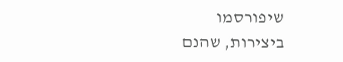שיפורסמו
ביצירות, שהנם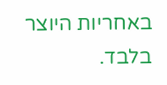באחריות היוצר בלבד.